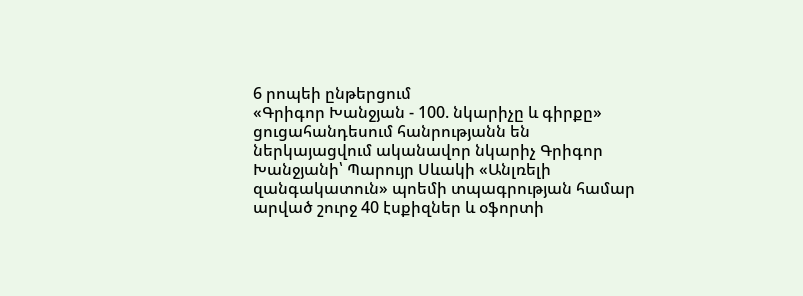6 րոպեի ընթերցում
«Գրիգոր Խանջյան - 100. նկարիչը և գիրքը» ցուցահանդեսում հանրությանն են ներկայացվում ականավոր նկարիչ Գրիգոր Խանջյանի՝ Պարույր Սևակի «Անլռելի զանգակատուն» պոեմի տպագրության համար արված շուրջ 40 էսքիզներ և օֆորտի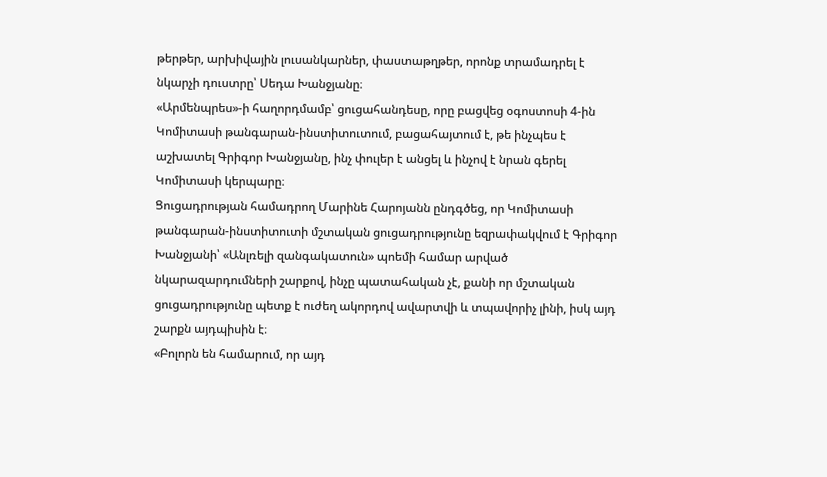թերթեր, արխիվային լուսանկարներ, փաստաթղթեր, որոնք տրամադրել է նկարչի դուստրը՝ Սեդա Խանջյանը։
«Արմենպրես»-ի հաղորդմամբ՝ ցուցահանդեսը, որը բացվեց օգոստոսի 4-ին Կոմիտասի թանգարան-ինստիտուտում, բացահայտում է, թե ինչպես է աշխատել Գրիգոր Խանջյանը, ինչ փուլեր է անցել և ինչով է նրան գերել Կոմիտասի կերպարը։
Ցուցադրության համադրող Մարինե Հարոյանն ընդգծեց, որ Կոմիտասի թանգարան-ինստիտուտի մշտական ցուցադրությունը եզրափակվում է Գրիգոր Խանջյանի՝ «Անլռելի զանգակատուն» պոեմի համար արված նկարազարդումների շարքով, ինչը պատահական չէ, քանի որ մշտական ցուցադրությունը պետք է ուժեղ ակորդով ավարտվի և տպավորիչ լինի, իսկ այդ շարքն այդպիսին է։
«Բոլորն են համարում, որ այդ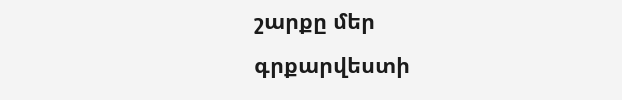շարքը մեր գրքարվեստի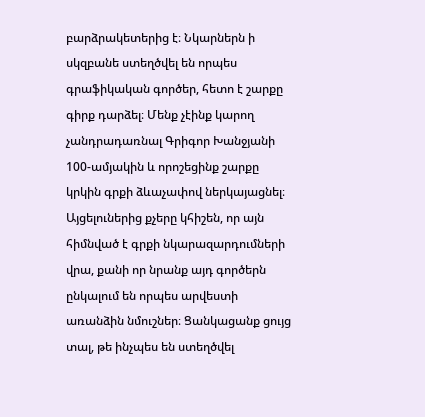բարձրակետերից է։ Նկարներն ի սկզբանե ստեղծվել են որպես գրաֆիկական գործեր, հետո է շարքը գիրք դարձել։ Մենք չէինք կարող չանդրադառնալ Գրիգոր Խանջյանի 100-ամյակին և որոշեցինք շարքը կրկին գրքի ձևաչափով ներկայացնել։ Այցելուներից քչերը կհիշեն, որ այն հիմնված է գրքի նկարազարդումների վրա, քանի որ նրանք այդ գործերն ընկալում են որպես արվեստի առանձին նմուշներ։ Ցանկացանք ցույց տալ, թե ինչպես են ստեղծվել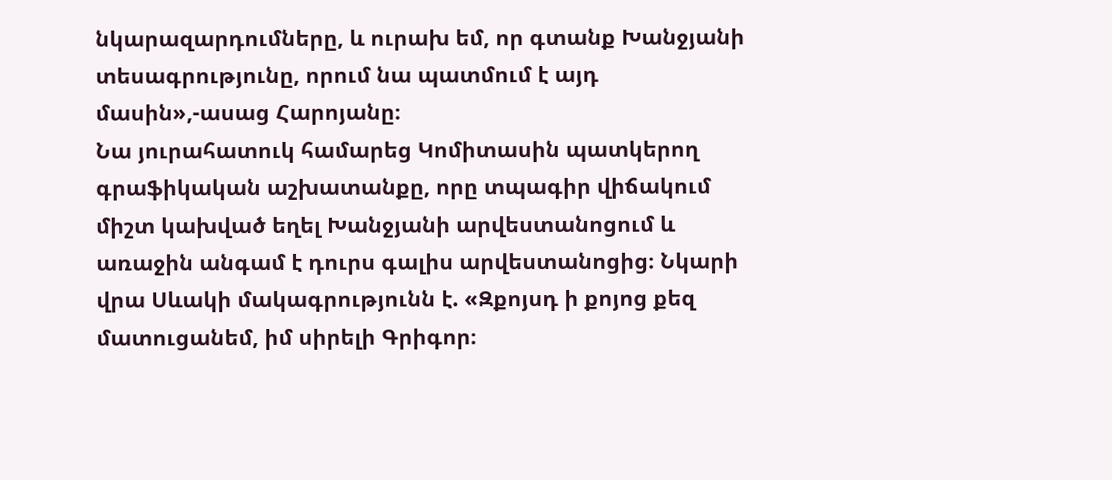նկարազարդումները, և ուրախ եմ, որ գտանք Խանջյանի տեսագրությունը, որում նա պատմում է այդ մասին»,-ասաց Հարոյանը։
Նա յուրահատուկ համարեց Կոմիտասին պատկերող գրաֆիկական աշխատանքը, որը տպագիր վիճակում միշտ կախված եղել Խանջյանի արվեստանոցում և առաջին անգամ է դուրս գալիս արվեստանոցից։ Նկարի վրա Սևակի մակագրությունն է. «Զքոյսդ ի քոյոց քեզ մատուցանեմ, իմ սիրելի Գրիգոր։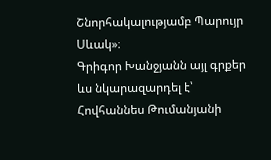Շնորհակալությամբ Պարույր Սևակ»։
Գրիգոր Խանջյանն այլ գրքեր ևս նկարազարդել է՝ Հովհաննես Թումանյանի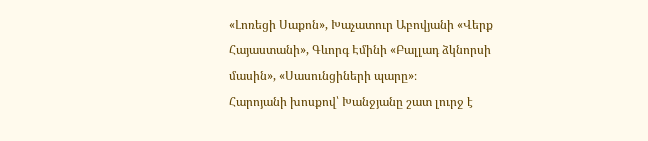«Լոռեցի Սաքոն», Խաչատուր Աբովյանի «Վերք Հայաստանի», Գևորգ Էմինի «Բալլադ ձկնորսի մասին», «Սասունցիների պարը»։
Հարոյանի խոսքով՝ Խանջյանը շատ լուրջ է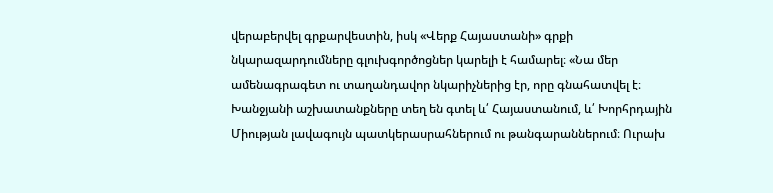վերաբերվել գրքարվեստին, իսկ «Վերք Հայաստանի» գրքի նկարազարդումները գլուխգործոցներ կարելի է համարել։ «Նա մեր ամենագրագետ ու տաղանդավոր նկարիչներից էր, որը գնահատվել է։ Խանջյանի աշխատանքները տեղ են գտել և՛ Հայաստանում, և՛ Խորհրդային Միության լավագույն պատկերասրահներում ու թանգարաններում։ Ուրախ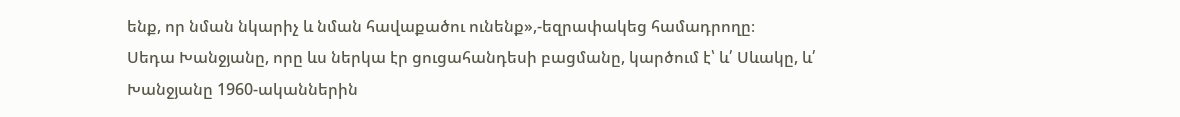ենք, որ նման նկարիչ և նման հավաքածու ունենք»,-եզրափակեց համադրողը։
Սեդա Խանջյանը, որը ևս ներկա էր ցուցահանդեսի բացմանը, կարծում է՝ և՛ Սևակը, և՛ Խանջյանը 1960-ականներին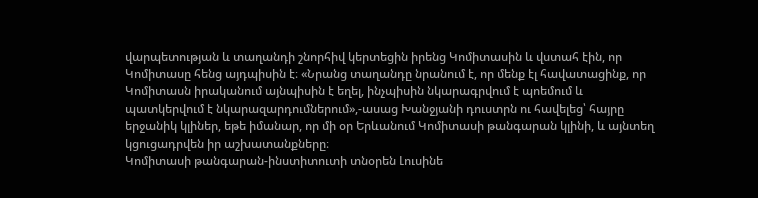վարպետության և տաղանդի շնորհիվ կերտեցին իրենց Կոմիտասին և վստահ էին, որ Կոմիտասը հենց այդպիսին է։ «Նրանց տաղանդը նրանում է, որ մենք էլ հավատացինք, որ Կոմիտասն իրականում այնպիսին է եղել, ինչպիսին նկարագրվում է պոեմում և պատկերվում է նկարազարդումներում»,-ասաց Խանջյանի դուստրն ու հավելեց՝ հայրը երջանիկ կլիներ, եթե իմանար, որ մի օր Երևանում Կոմիտասի թանգարան կլինի, և այնտեղ կցուցադրվեն իր աշխատանքները։
Կոմիտասի թանգարան-ինստիտուտի տնօրեն Լուսինե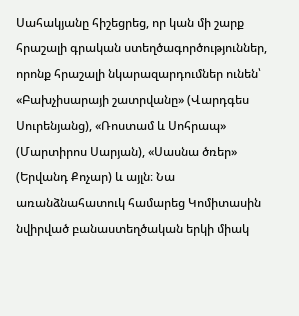Սահակյանը հիշեցրեց, որ կան մի շարք հրաշալի գրական ստեղծագործություններ, որոնք հրաշալի նկարազարդումներ ունեն՝ «Բախչիսարայի շատրվանը» (Վարդգես Սուրենյանց), «Ռոստամ և Սոհրապ» (Մարտիրոս Սարյան), «Սասնա ծռեր» (Երվանդ Քոչար) և այլն։ Նա առանձնահատուկ համարեց Կոմիտասին նվիրված բանաստեղծական երկի միակ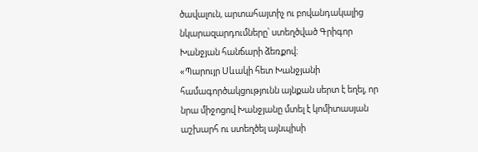ծավալուն, արտահայտիչ ու բովանդակալից նկարազարդումները՝ ստեղծված Գրիգոր Խանջյան հանճարի ձեռքով։
«Պարույր Սևակի հետ Խանջյանի համագործակցությունն այնքան սերտ է եղել, որ նրա միջոցով Խանջյանը մտել է կոմիտասյան աշխարհ ու ստեղծել այնպիսի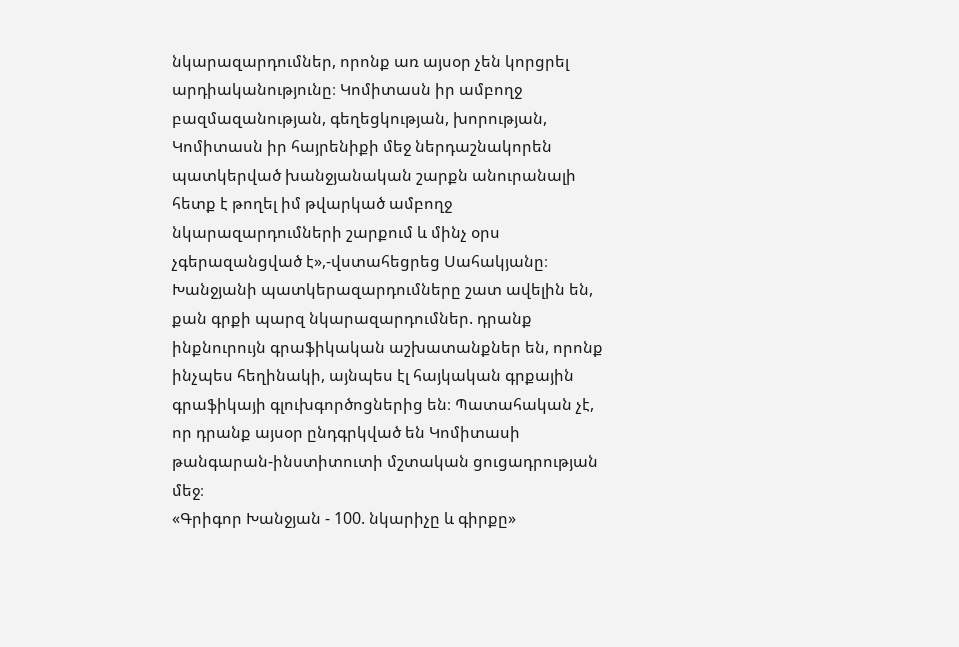նկարազարդումներ, որոնք առ այսօր չեն կորցրել արդիականությունը։ Կոմիտասն իր ամբողջ բազմազանության, գեղեցկության, խորության, Կոմիտասն իր հայրենիքի մեջ ներդաշնակորեն պատկերված խանջյանական շարքն անուրանալի հետք է թողել իմ թվարկած ամբողջ նկարազարդումների շարքում և մինչ օրս չգերազանցված է»,-վստահեցրեց Սահակյանը։
Խանջյանի պատկերազարդումները շատ ավելին են, քան գրքի պարզ նկարազարդումներ. դրանք ինքնուրույն գրաֆիկական աշխատանքներ են, որոնք ինչպես հեղինակի, այնպես էլ հայկական գրքային գրաֆիկայի գլուխգործոցներից են։ Պատահական չէ, որ դրանք այսօր ընդգրկված են Կոմիտասի թանգարան-ինստիտուտի մշտական ցուցադրության մեջ։
«Գրիգոր Խանջյան - 100. նկարիչը և գիրքը»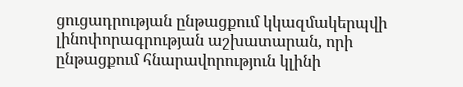ցուցադրության ընթացքում կկազմակերպվի լինոփորագրության աշխատարան, որի ընթացքում հնարավորություն կլինի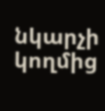նկարչի կողմից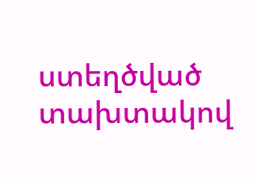ստեղծված տախտակով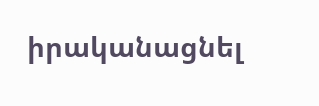իրականացնել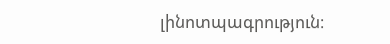լինոտպագրություն։